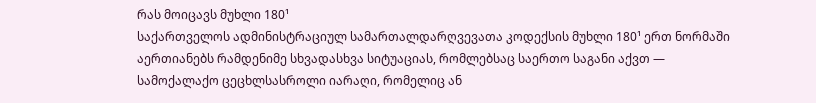რას მოიცავს მუხლი 180¹
საქართველოს ადმინისტრაციულ სამართალდარღვევათა კოდექსის მუხლი 180¹ ერთ ნორმაში აერთიანებს რამდენიმე სხვადასხვა სიტუაციას, რომლებსაც საერთო საგანი აქვთ — სამოქალაქო ცეცხლსასროლი იარაღი, რომელიც ან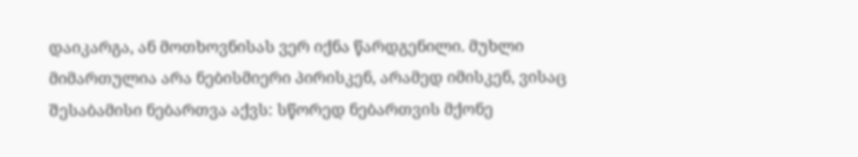დაიკარგა, ან მოთხოვნისას ვერ იქნა წარდგენილი. მუხლი მიმართულია არა ნებისმიერი პირისკენ, არამედ იმისკენ, ვისაც შესაბამისი ნებართვა აქვს: სწორედ ნებართვის მქონე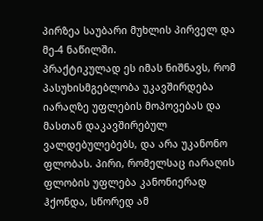პირზეა საუბარი მუხლის პირველ და მე-4 ნაწილში.
პრაქტიკულად ეს იმას ნიშნავს, რომ პასუხისმგებლობა უკავშირდება იარაღზე უფლების მოპოვებას და მასთან დაკავშირებულ ვალდებულებებს, და არა უკანონო ფლობას. პირი, რომელსაც იარაღის ფლობის უფლება კანონიერად ჰქონდა, სწორედ ამ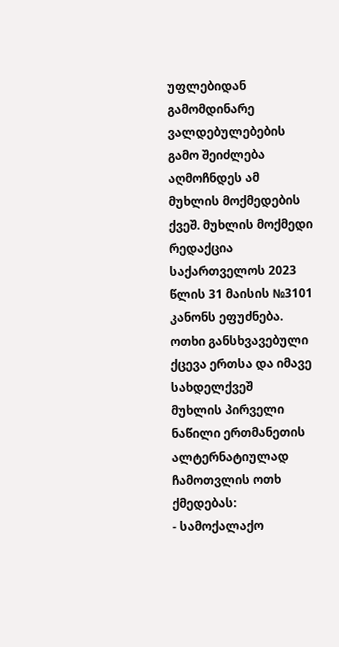უფლებიდან გამომდინარე ვალდებულებების გამო შეიძლება აღმოჩნდეს ამ მუხლის მოქმედების ქვეშ. მუხლის მოქმედი რედაქცია საქართველოს 2023 წლის 31 მაისის №3101 კანონს ეფუძნება.
ოთხი განსხვავებული ქცევა ერთსა და იმავე სახდელქვეშ
მუხლის პირველი ნაწილი ერთმანეთის ალტერნატიულად ჩამოთვლის ოთხ ქმედებას:
- სამოქალაქო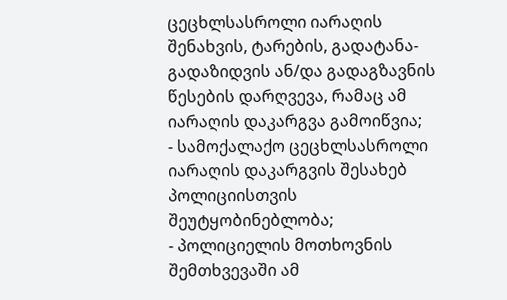ცეცხლსასროლი იარაღის შენახვის, ტარების, გადატანა-გადაზიდვის ან/და გადაგზავნის წესების დარღვევა, რამაც ამ იარაღის დაკარგვა გამოიწვია;
- სამოქალაქო ცეცხლსასროლი იარაღის დაკარგვის შესახებ პოლიციისთვის შეუტყობინებლობა;
- პოლიციელის მოთხოვნის შემთხვევაში ამ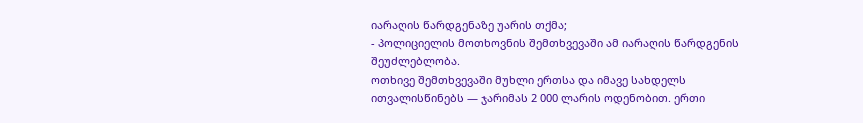იარაღის წარდგენაზე უარის თქმა;
- პოლიციელის მოთხოვნის შემთხვევაში ამ იარაღის წარდგენის შეუძლებლობა.
ოთხივე შემთხვევაში მუხლი ერთსა და იმავე სახდელს ითვალისწინებს — ჯარიმას 2 000 ლარის ოდენობით. ერთი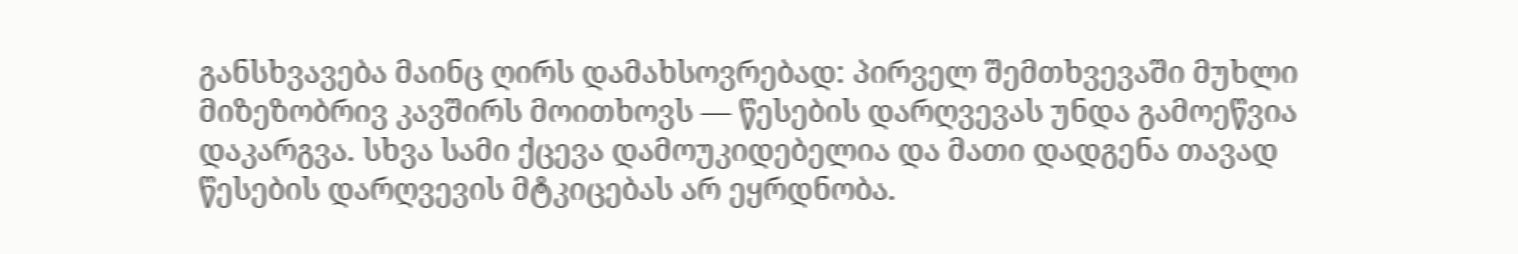განსხვავება მაინც ღირს დამახსოვრებად: პირველ შემთხვევაში მუხლი მიზეზობრივ კავშირს მოითხოვს — წესების დარღვევას უნდა გამოეწვია დაკარგვა. სხვა სამი ქცევა დამოუკიდებელია და მათი დადგენა თავად წესების დარღვევის მტკიცებას არ ეყრდნობა.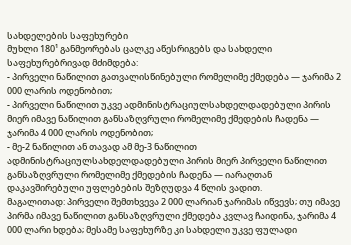სახდელების საფეხურები
მუხლი 180¹ განმეორებას ცალკე აწესრიგებს და სახდელი საფეხურებრივად მძიმდება:
- პირველი ნაწილით გათვალისწინებული რომელიმე ქმედება — ჯარიმა 2 000 ლარის ოდენობით;
- პირველი ნაწილით უკვე ადმინისტრაციულსახდელდადებული პირის მიერ იმავე ნაწილით განსაზღვრული რომელიმე ქმედების ჩადენა — ჯარიმა 4 000 ლარის ოდენობით;
- მე-2 ნაწილით ან თავად ამ მე-3 ნაწილით ადმინისტრაციულსახდელდადებული პირის მიერ პირველი ნაწილით განსაზღვრული რომელიმე ქმედების ჩადენა — იარაღთან დაკავშირებული უფლებების შეზღუდვა 4 წლის ვადით.
მაგალითად: პირველი შემთხვევა 2 000 ლარიან ჯარიმას იწვევს; თუ იმავე პირმა იმავე ნაწილით განსაზღვრული ქმედება კვლავ ჩაიდინა, ჯარიმა 4 000 ლარი ხდება; მესამე საფეხურზე კი სახდელი უკვე ფულადი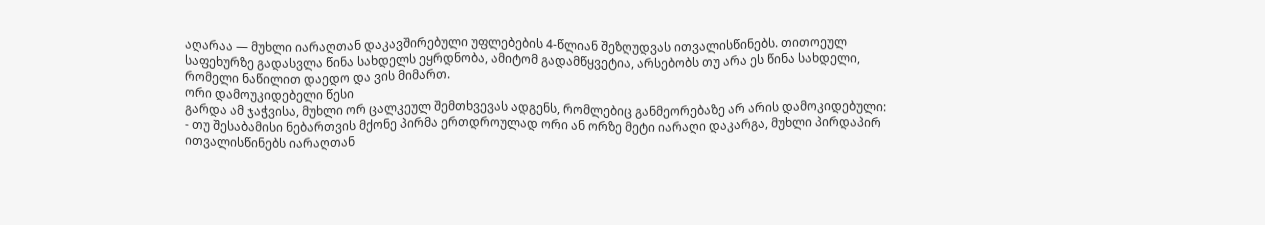აღარაა — მუხლი იარაღთან დაკავშირებული უფლებების 4-წლიან შეზღუდვას ითვალისწინებს. თითოეულ საფეხურზე გადასვლა წინა სახდელს ეყრდნობა, ამიტომ გადამწყვეტია, არსებობს თუ არა ეს წინა სახდელი, რომელი ნაწილით დაედო და ვის მიმართ.
ორი დამოუკიდებელი წესი
გარდა ამ ჯაჭვისა, მუხლი ორ ცალკეულ შემთხვევას ადგენს, რომლებიც განმეორებაზე არ არის დამოკიდებული:
- თუ შესაბამისი ნებართვის მქონე პირმა ერთდროულად ორი ან ორზე მეტი იარაღი დაკარგა, მუხლი პირდაპირ ითვალისწინებს იარაღთან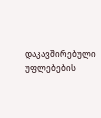დაკავშირებული უფლებების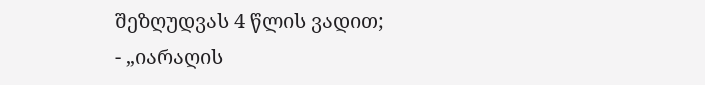შეზღუდვას 4 წლის ვადით;
- „იარაღის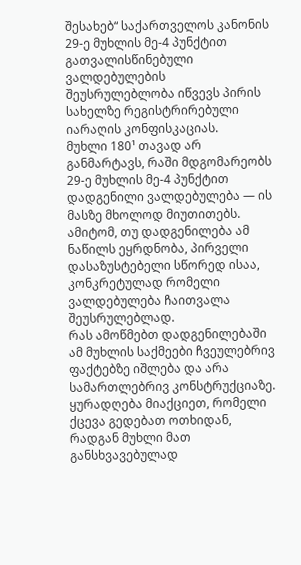შესახებ“ საქართველოს კანონის 29-ე მუხლის მე-4 პუნქტით გათვალისწინებული ვალდებულების შეუსრულებლობა იწვევს პირის სახელზე რეგისტრირებული იარაღის კონფისკაციას.
მუხლი 180¹ თავად არ განმარტავს, რაში მდგომარეობს 29-ე მუხლის მე-4 პუნქტით დადგენილი ვალდებულება — ის მასზე მხოლოდ მიუთითებს. ამიტომ, თუ დადგენილება ამ ნაწილს ეყრდნობა, პირველი დასაზუსტებელი სწორედ ისაა, კონკრეტულად რომელი ვალდებულება ჩაითვალა შეუსრულებლად.
რას ამოწმებთ დადგენილებაში
ამ მუხლის საქმეები ჩვეულებრივ ფაქტებზე იშლება და არა სამართლებრივ კონსტრუქციაზე. ყურადღება მიაქციეთ, რომელი ქცევა გედებათ ოთხიდან, რადგან მუხლი მათ განსხვავებულად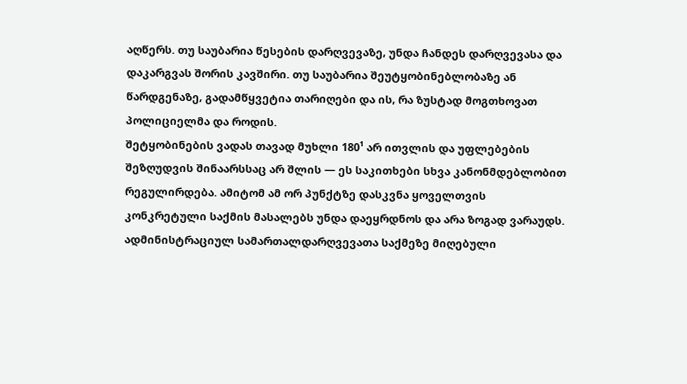აღწერს. თუ საუბარია წესების დარღვევაზე, უნდა ჩანდეს დარღვევასა და დაკარგვას შორის კავშირი. თუ საუბარია შეუტყობინებლობაზე ან წარდგენაზე, გადამწყვეტია თარიღები და ის, რა ზუსტად მოგთხოვათ პოლიციელმა და როდის.
შეტყობინების ვადას თავად მუხლი 180¹ არ ითვლის და უფლებების შეზღუდვის შინაარსსაც არ შლის — ეს საკითხები სხვა კანონმდებლობით რეგულირდება. ამიტომ ამ ორ პუნქტზე დასკვნა ყოველთვის კონკრეტული საქმის მასალებს უნდა დაეყრდნოს და არა ზოგად ვარაუდს.
ადმინისტრაციულ სამართალდარღვევათა საქმეზე მიღებული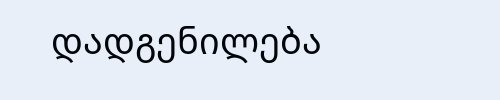დადგენილება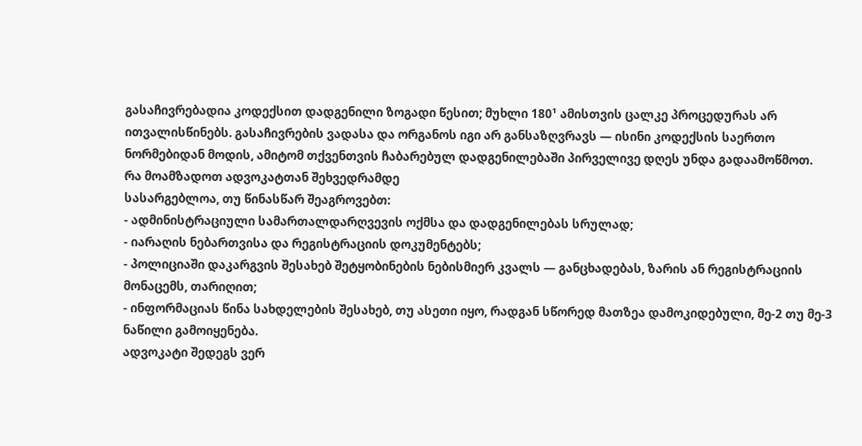გასაჩივრებადია კოდექსით დადგენილი ზოგადი წესით; მუხლი 180¹ ამისთვის ცალკე პროცედურას არ ითვალისწინებს. გასაჩივრების ვადასა და ორგანოს იგი არ განსაზღვრავს — ისინი კოდექსის საერთო ნორმებიდან მოდის, ამიტომ თქვენთვის ჩაბარებულ დადგენილებაში პირველივე დღეს უნდა გადაამოწმოთ.
რა მოამზადოთ ადვოკატთან შეხვედრამდე
სასარგებლოა, თუ წინასწარ შეაგროვებთ:
- ადმინისტრაციული სამართალდარღვევის ოქმსა და დადგენილებას სრულად;
- იარაღის ნებართვისა და რეგისტრაციის დოკუმენტებს;
- პოლიციაში დაკარგვის შესახებ შეტყობინების ნებისმიერ კვალს — განცხადებას, ზარის ან რეგისტრაციის მონაცემს, თარიღით;
- ინფორმაციას წინა სახდელების შესახებ, თუ ასეთი იყო, რადგან სწორედ მათზეა დამოკიდებული, მე-2 თუ მე-3 ნაწილი გამოიყენება.
ადვოკატი შედეგს ვერ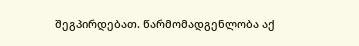შეგპირდებათ. წარმომადგენლობა აქ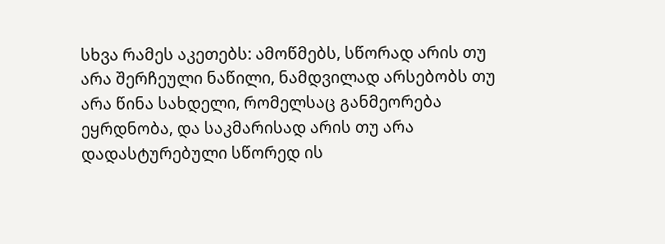სხვა რამეს აკეთებს: ამოწმებს, სწორად არის თუ არა შერჩეული ნაწილი, ნამდვილად არსებობს თუ არა წინა სახდელი, რომელსაც განმეორება ეყრდნობა, და საკმარისად არის თუ არა დადასტურებული სწორედ ის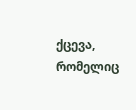ქცევა, რომელიც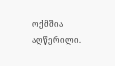ოქმშია აღწერილი.